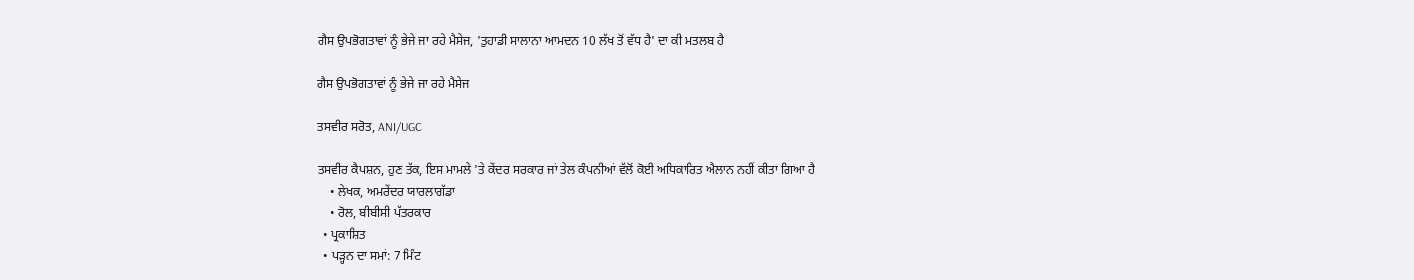ਗੈਸ ਉਪਭੋਗਤਾਵਾਂ ਨੂੰ ਭੇਜੇ ਜਾ ਰਹੇ ਮੈਸੇਜ, 'ਤੁਹਾਡੀ ਸਾਲਾਨਾ ਆਮਦਨ 10 ਲੱਖ ਤੋਂ ਵੱਧ ਹੈ' ਦਾ ਕੀ ਮਤਲਬ ਹੈ

ਗੈਸ ਉਪਭੋਗਤਾਵਾਂ ਨੂੰ ਭੇਜੇ ਜਾ ਰਹੇ ਮੈਸੇਜ

ਤਸਵੀਰ ਸਰੋਤ, ANI/UGC

ਤਸਵੀਰ ਕੈਪਸ਼ਨ, ਹੁਣ ਤੱਕ, ਇਸ ਮਾਮਲੇ 'ਤੇ ਕੇਂਦਰ ਸਰਕਾਰ ਜਾਂ ਤੇਲ ਕੰਪਨੀਆਂ ਵੱਲੋਂ ਕੋਈ ਅਧਿਕਾਰਿਤ ਐਲਾਨ ਨਹੀਂ ਕੀਤਾ ਗਿਆ ਹੈ
    • ਲੇਖਕ, ਅਮਰੇਂਦਰ ਯਾਰਲਾਗੱਡਾ
    • ਰੋਲ, ਬੀਬੀਸੀ ਪੱਤਰਕਾਰ
  • ਪ੍ਰਕਾਸ਼ਿਤ
  • ਪੜ੍ਹਨ ਦਾ ਸਮਾਂ: 7 ਮਿੰਟ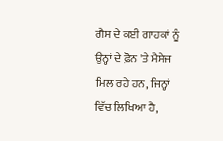ਗੈਸ ਦੇ ਕਈ ਗਾਹਕਾਂ ਨੂੰ ਉਨ੍ਹਾਂ ਦੇ ਫ਼ੋਨ 'ਤੇ ਮੈਸੇਜ ਮਿਲ ਰਹੇ ਹਨ, ਜਿਨ੍ਹਾਂ ਵਿੱਚ ਲਿਖਿਆ ਹੈ,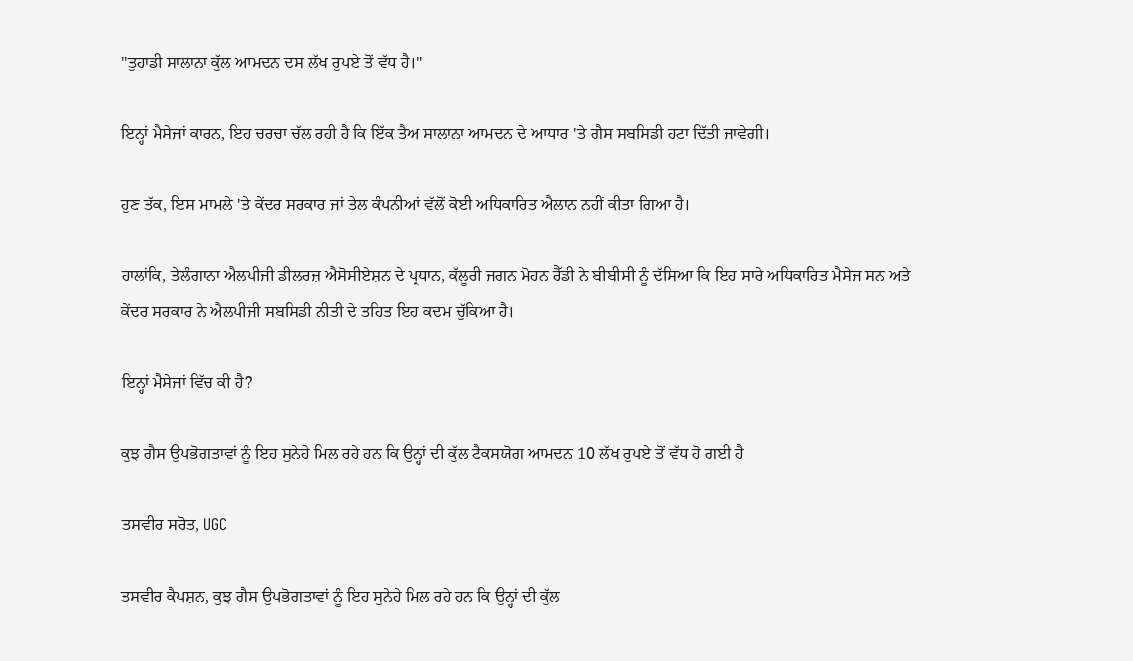"ਤੁਹਾਡੀ ਸਾਲਾਨਾ ਕੁੱਲ ਆਮਦਨ ਦਸ ਲੱਖ ਰੁਪਏ ਤੋਂ ਵੱਧ ਹੈ।"

ਇਨ੍ਹਾਂ ਮੈਸੇਜਾਂ ਕਾਰਨ, ਇਹ ਚਰਚਾ ਚੱਲ ਰਹੀ ਹੈ ਕਿ ਇੱਕ ਤੈਅ ਸਾਲਾਨਾ ਆਮਦਨ ਦੇ ਆਧਾਰ 'ਤੇ ਗੈਸ ਸਬਸਿਡੀ ਹਟਾ ਦਿੱਤੀ ਜਾਵੇਗੀ।

ਹੁਣ ਤੱਕ, ਇਸ ਮਾਮਲੇ 'ਤੇ ਕੇਂਦਰ ਸਰਕਾਰ ਜਾਂ ਤੇਲ ਕੰਪਨੀਆਂ ਵੱਲੋਂ ਕੋਈ ਅਧਿਕਾਰਿਤ ਐਲਾਨ ਨਹੀਂ ਕੀਤਾ ਗਿਆ ਹੈ।

ਹਾਲਾਂਕਿ, ਤੇਲੰਗਾਨਾ ਐਲਪੀਜੀ ਡੀਲਰਜ਼ ਐਸੋਸੀਏਸ਼ਨ ਦੇ ਪ੍ਰਧਾਨ, ਕੱਲੂਰੀ ਜਗਨ ਮੋਹਨ ਰੈੱਡੀ ਨੇ ਬੀਬੀਸੀ ਨੂੰ ਦੱਸਿਆ ਕਿ ਇਹ ਸਾਰੇ ਅਧਿਕਾਰਿਤ ਮੈਸੇਜ ਸਨ ਅਤੇ ਕੇਂਦਰ ਸਰਕਾਰ ਨੇ ਐਲਪੀਜੀ ਸਬਸਿਡੀ ਨੀਤੀ ਦੇ ਤਹਿਤ ਇਹ ਕਦਮ ਚੁੱਕਿਆ ਹੈ।

ਇਨ੍ਹਾਂ ਮੈਸੇਜਾਂ ਵਿੱਚ ਕੀ ਹੈ?

ਕੁਝ ਗੈਸ ਉਪਭੋਗਤਾਵਾਂ ਨੂੰ ਇਹ ਸੁਨੇਹੇ ਮਿਲ ਰਹੇ ਹਨ ਕਿ ਉਨ੍ਹਾਂ ਦੀ ਕੁੱਲ ਟੈਕਸਯੋਗ ਆਮਦਨ 10 ਲੱਖ ਰੁਪਏ ਤੋਂ ਵੱਧ ਹੋ ਗਈ ਹੈ

ਤਸਵੀਰ ਸਰੋਤ, UGC

ਤਸਵੀਰ ਕੈਪਸ਼ਨ, ਕੁਝ ਗੈਸ ਉਪਭੋਗਤਾਵਾਂ ਨੂੰ ਇਹ ਸੁਨੇਹੇ ਮਿਲ ਰਹੇ ਹਨ ਕਿ ਉਨ੍ਹਾਂ ਦੀ ਕੁੱਲ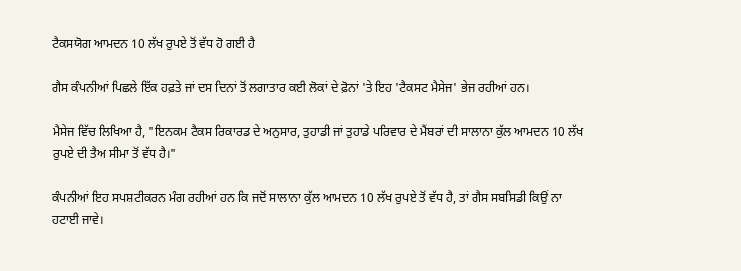ਟੈਕਸਯੋਗ ਆਮਦਨ 10 ਲੱਖ ਰੁਪਏ ਤੋਂ ਵੱਧ ਹੋ ਗਈ ਹੈ

ਗੈਸ ਕੰਪਨੀਆਂ ਪਿਛਲੇ ਇੱਕ ਹਫ਼ਤੇ ਜਾਂ ਦਸ ਦਿਨਾਂ ਤੋਂ ਲਗਾਤਾਰ ਕਈ ਲੋਕਾਂ ਦੇ ਫ਼ੋਨਾਂ 'ਤੇ ਇਹ 'ਟੈਕਸਟ ਮੈਸੇਜ' ਭੇਜ ਰਹੀਆਂ ਹਨ।

ਮੈਸੇਜ ਵਿੱਚ ਲਿਖਿਆ ਹੈ, "ਇਨਕਮ ਟੈਕਸ ਰਿਕਾਰਡ ਦੇ ਅਨੁਸਾਰ, ਤੁਹਾਡੀ ਜਾਂ ਤੁਹਾਡੇ ਪਰਿਵਾਰ ਦੇ ਮੈਂਬਰਾਂ ਦੀ ਸਾਲਾਨਾ ਕੁੱਲ ਆਮਦਨ 10 ਲੱਖ ਰੁਪਏ ਦੀ ਤੈਅ ਸੀਮਾ ਤੋਂ ਵੱਧ ਹੈ।"

ਕੰਪਨੀਆਂ ਇਹ ਸਪਸ਼ਟੀਕਰਨ ਮੰਗ ਰਹੀਆਂ ਹਨ ਕਿ ਜਦੋਂ ਸਾਲਾਨਾ ਕੁੱਲ ਆਮਦਨ 10 ਲੱਖ ਰੁਪਏ ਤੋਂ ਵੱਧ ਹੈ, ਤਾਂ ਗੈਸ ਸਬਸਿਡੀ ਕਿਉਂ ਨਾ ਹਟਾਈ ਜਾਵੇ।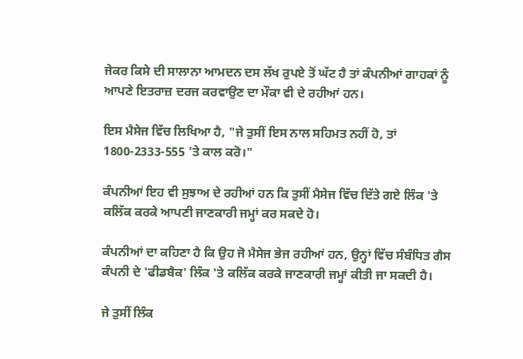ਜੇਕਰ ਕਿਸੇ ਦੀ ਸਾਲਾਨਾ ਆਮਦਨ ਦਸ ਲੱਖ ਰੁਪਏ ਤੋਂ ਘੱਟ ਹੈ ਤਾਂ ਕੰਪਨੀਆਂ ਗਾਹਕਾਂ ਨੂੰ ਆਪਣੇ ਇਤਰਾਜ਼ ਦਰਜ ਕਰਵਾਉਣ ਦਾ ਮੌਕਾ ਵੀ ਦੇ ਰਹੀਆਂ ਹਨ।

ਇਸ ਮੈਸੇਜ ਵਿੱਚ ਲਿਖਿਆ ਹੈ, "ਜੇ ਤੁਸੀਂ ਇਸ ਨਾਲ ਸਹਿਮਤ ਨਹੀਂ ਹੋ, ਤਾਂ 1800-2333-555 'ਤੇ ਕਾਲ ਕਰੋ।"

ਕੰਪਨੀਆਂ ਇਹ ਵੀ ਸੁਝਾਅ ਦੇ ਰਹੀਆਂ ਹਨ ਕਿ ਤੁਸੀਂ ਮੈਸੇਜ ਵਿੱਚ ਦਿੱਤੇ ਗਏ ਲਿੰਕ 'ਤੇ ਕਲਿੱਕ ਕਰਕੇ ਆਪਣੀ ਜਾਣਕਾਰੀ ਜਮ੍ਹਾਂ ਕਰ ਸਕਦੇ ਹੋ।

ਕੰਪਨੀਆਂ ਦਾ ਕਹਿਣਾ ਹੈ ਕਿ ਉਹ ਜੋ ਮੈਸੇਜ ਭੇਜ ਰਹੀਆਂ ਹਨ, ਉਨ੍ਹਾਂ ਵਿੱਚ ਸੰਬੰਧਿਤ ਗੈਸ ਕੰਪਨੀ ਦੇ 'ਫੀਡਬੈਕ' ਲਿੰਕ 'ਤੇ ਕਲਿੱਕ ਕਰਕੇ ਜਾਣਕਾਰੀ ਜਮ੍ਹਾਂ ਕੀਤੀ ਜਾ ਸਕਦੀ ਹੈ।

ਜੇ ਤੁਸੀਂ ਲਿੰਕ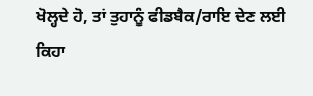ਖੋਲ੍ਹਦੇ ਹੋ, ਤਾਂ ਤੁਹਾਨੂੰ ਫੀਡਬੈਕ/ਰਾਇ ਦੇਣ ਲਈ ਕਿਹਾ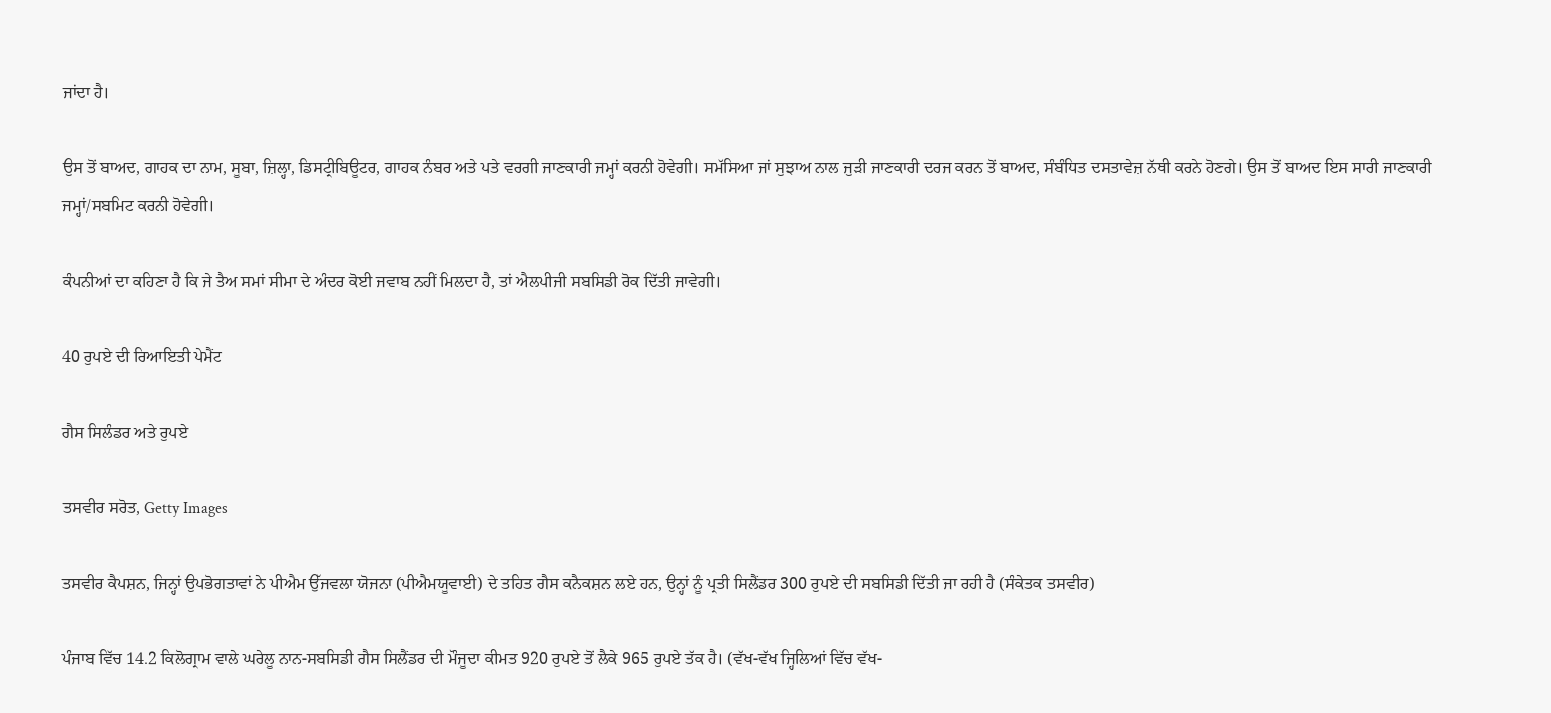ਜਾਂਦਾ ਹੈ।

ਉਸ ਤੋਂ ਬਾਅਦ, ਗਾਹਕ ਦਾ ਨਾਮ, ਸੂਬਾ, ਜ਼ਿਲ੍ਹਾ, ਡਿਸਟ੍ਰੀਬਿਊਟਰ, ਗਾਹਕ ਨੰਬਰ ਅਤੇ ਪਤੇ ਵਰਗੀ ਜਾਣਕਾਰੀ ਜਮ੍ਹਾਂ ਕਰਨੀ ਹੋਵੇਗੀ। ਸਮੱਸਿਆ ਜਾਂ ਸੁਝਾਅ ਨਾਲ ਜੁੜੀ ਜਾਣਕਾਰੀ ਦਰਜ ਕਰਨ ਤੋਂ ਬਾਅਦ, ਸੰਬੰਧਿਤ ਦਸਤਾਵੇਜ਼ ਨੱਥੀ ਕਰਨੇ ਹੋਣਗੇ। ਉਸ ਤੋਂ ਬਾਅਦ ਇਸ ਸਾਰੀ ਜਾਣਕਾਰੀ ਜਮ੍ਹਾਂ/ਸਬਮਿਟ ਕਰਨੀ ਹੋਵੇਗੀ।

ਕੰਪਨੀਆਂ ਦਾ ਕਹਿਣਾ ਹੈ ਕਿ ਜੇ ਤੈਅ ਸਮਾਂ ਸੀਮਾ ਦੇ ਅੰਦਰ ਕੋਈ ਜਵਾਬ ਨਹੀਂ ਮਿਲਦਾ ਹੈ, ਤਾਂ ਐਲਪੀਜੀ ਸਬਸਿਡੀ ਰੋਕ ਦਿੱਤੀ ਜਾਵੇਗੀ।

40 ਰੁਪਏ ਦੀ ਰਿਆਇਤੀ ਪੇਮੈਂਟ

ਗੈਸ ਸਿਲੰਡਰ ਅਤੇ ਰੁਪਏ

ਤਸਵੀਰ ਸਰੋਤ, Getty Images

ਤਸਵੀਰ ਕੈਪਸ਼ਨ, ਜਿਨ੍ਹਾਂ ਉਪਭੋਗਤਾਵਾਂ ਨੇ ਪੀਐਮ ਉੱਜਵਲਾ ਯੋਜਨਾ (ਪੀਐਮਯੂਵਾਈ) ਦੇ ਤਹਿਤ ਗੈਸ ਕਨੈਕਸ਼ਨ ਲਏ ਹਨ, ਉਨ੍ਹਾਂ ਨੂੰ ਪ੍ਰਤੀ ਸਿਲੈਂਡਰ 300 ਰੁਪਏ ਦੀ ਸਬਸਿਡੀ ਦਿੱਤੀ ਜਾ ਰਹੀ ਹੈ (ਸੰਕੇਤਕ ਤਸਵੀਰ)

ਪੰਜਾਬ ਵਿੱਚ 14.2 ਕਿਲੋਗ੍ਰਾਮ ਵਾਲੇ ਘਰੇਲੂ ਨਾਨ-ਸਬਸਿਡੀ ਗੈਸ ਸਿਲੈਂਡਰ ਦੀ ਮੌਜੂਦਾ ਕੀਮਤ 920 ਰੁਪਏ ਤੋਂ ਲੈਕੇ 965 ਰੁਪਏ ਤੱਕ ਹੈ। (ਵੱਖ-ਵੱਖ ਜ੍ਹਿਲਿਆਂ ਵਿੱਚ ਵੱਖ-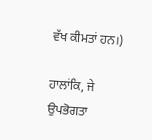ਵੱਖ ਕੀਮਤਾਂ ਹਨ।)

ਹਾਲਾਂਕਿ, ਜੇ ਉਪਭੋਗਤਾ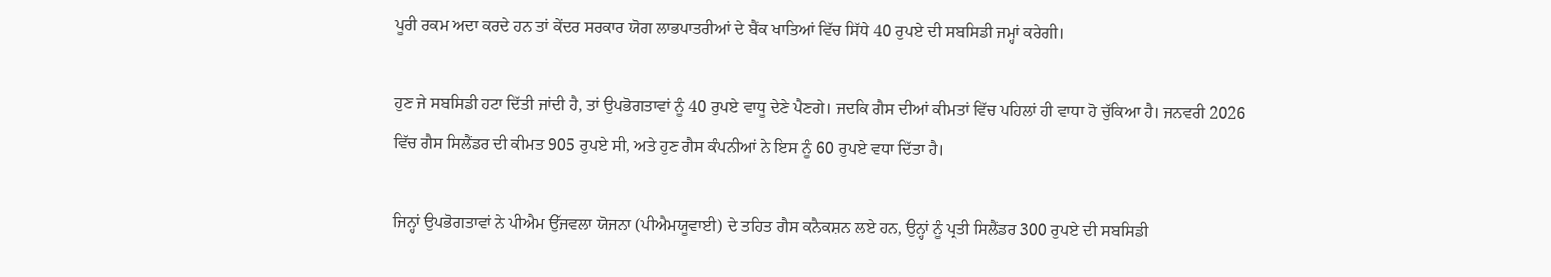ਪੂਰੀ ਰਕਮ ਅਦਾ ਕਰਦੇ ਹਨ ਤਾਂ ਕੇਂਦਰ ਸਰਕਾਰ ਯੋਗ ਲਾਭਪਾਤਰੀਆਂ ਦੇ ਬੈਂਕ ਖਾਤਿਆਂ ਵਿੱਚ ਸਿੱਧੇ 40 ਰੁਪਏ ਦੀ ਸਬਸਿਡੀ ਜਮ੍ਹਾਂ ਕਰੇਗੀ।

ਹੁਣ ਜੇ ਸਬਸਿਡੀ ਹਟਾ ਦਿੱਤੀ ਜਾਂਦੀ ਹੈ, ਤਾਂ ਉਪਭੋਗਤਾਵਾਂ ਨੂੰ 40 ਰੁਪਏ ਵਾਧੂ ਦੇਣੇ ਪੈਣਗੇ। ਜਦਕਿ ਗੈਸ ਦੀਆਂ ਕੀਮਤਾਂ ਵਿੱਚ ਪਹਿਲਾਂ ਹੀ ਵਾਧਾ ਹੋ ਚੁੱਕਿਆ ਹੈ। ਜਨਵਰੀ 2026 ਵਿੱਚ ਗੈਸ ਸਿਲੈਂਡਰ ਦੀ ਕੀਮਤ 905 ਰੁਪਏ ਸੀ, ਅਤੇ ਹੁਣ ਗੈਸ ਕੰਪਨੀਆਂ ਨੇ ਇਸ ਨੂੰ 60 ਰੁਪਏ ਵਧਾ ਦਿੱਤਾ ਹੈ।

ਜਿਨ੍ਹਾਂ ਉਪਭੋਗਤਾਵਾਂ ਨੇ ਪੀਐਮ ਉੱਜਵਲਾ ਯੋਜਨਾ (ਪੀਐਮਯੂਵਾਈ) ਦੇ ਤਹਿਤ ਗੈਸ ਕਨੈਕਸ਼ਨ ਲਏ ਹਨ, ਉਨ੍ਹਾਂ ਨੂੰ ਪ੍ਰਤੀ ਸਿਲੈਂਡਰ 300 ਰੁਪਏ ਦੀ ਸਬਸਿਡੀ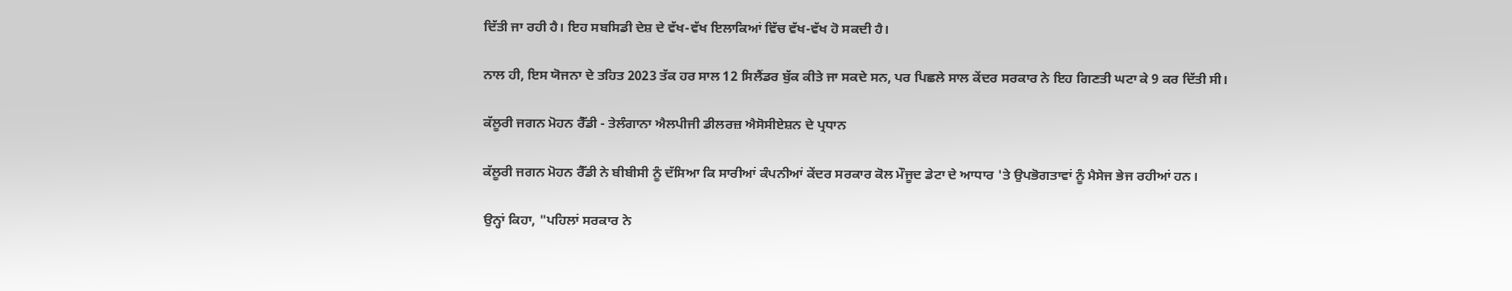ਦਿੱਤੀ ਜਾ ਰਹੀ ਹੈ। ਇਹ ਸਬਸਿਡੀ ਦੇਸ਼ ਦੇ ਵੱਖ-ਵੱਖ ਇਲਾਕਿਆਂ ਵਿੱਚ ਵੱਖ-ਵੱਖ ਹੋ ਸਕਦੀ ਹੈ।

ਨਾਲ ਹੀ, ਇਸ ਯੋਜਨਾ ਦੇ ਤਹਿਤ 2023 ਤੱਕ ਹਰ ਸਾਲ 12 ਸਿਲੈਂਡਰ ਬੁੱਕ ਕੀਤੇ ਜਾ ਸਕਦੇ ਸਨ, ਪਰ ਪਿਛਲੇ ਸਾਲ ਕੇਂਦਰ ਸਰਕਾਰ ਨੇ ਇਹ ਗਿਣਤੀ ਘਟਾ ਕੇ 9 ਕਰ ਦਿੱਤੀ ਸੀ।

ਕੱਲੂਰੀ ਜਗਨ ਮੋਹਨ ਰੈੱਡੀ - ਤੇਲੰਗਾਨਾ ਐਲਪੀਜੀ ਡੀਲਰਜ਼ ਐਸੋਸੀਏਸ਼ਨ ਦੇ ਪ੍ਰਧਾਨ

ਕੱਲੂਰੀ ਜਗਨ ਮੋਹਨ ਰੈੱਡੀ ਨੇ ਬੀਬੀਸੀ ਨੂੰ ਦੱਸਿਆ ਕਿ ਸਾਰੀਆਂ ਕੰਪਨੀਆਂ ਕੇਂਦਰ ਸਰਕਾਰ ਕੋਲ ਮੌਜੂਦ ਡੇਟਾ ਦੇ ਆਧਾਰ 'ਤੇ ਉਪਭੋਗਤਾਵਾਂ ਨੂੰ ਮੈਸੇਜ ਭੇਜ ਰਹੀਆਂ ਹਨ।

ਉਨ੍ਹਾਂ ਕਿਹਾ, "ਪਹਿਲਾਂ ਸਰਕਾਰ ਨੇ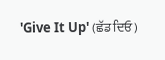'Give It Up' (ਛੱਡ ਦਿਓ)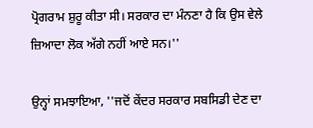ਪ੍ਰੋਗਰਾਮ ਸ਼ੁਰੂ ਕੀਤਾ ਸੀ। ਸਰਕਾਰ ਦਾ ਮੰਨਣਾ ਹੈ ਕਿ ਉਸ ਵੇਲੇ ਜ਼ਿਆਦਾ ਲੋਕ ਅੱਗੇ ਨਹੀਂ ਆਏ ਸਨ।''

ਉਨ੍ਹਾਂ ਸਮਝਾਇਆ, ''ਜਦੋਂ ਕੇਂਦਰ ਸਰਕਾਰ ਸਬਸਿਡੀ ਦੇਣ ਦਾ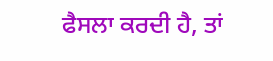ਫੈਸਲਾ ਕਰਦੀ ਹੈ, ਤਾਂ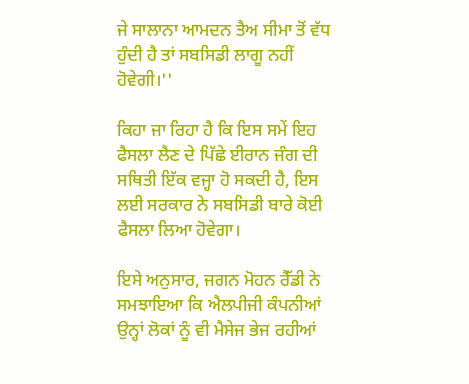ਜੇ ਸਾਲਾਨਾ ਆਮਦਨ ਤੈਅ ਸੀਮਾ ਤੋਂ ਵੱਧ ਹੁੰਦੀ ਹੈ ਤਾਂ ਸਬਸਿਡੀ ਲਾਗੂ ਨਹੀਂ ਹੋਵੇਗੀ।''

ਕਿਹਾ ਜਾ ਰਿਹਾ ਹੈ ਕਿ ਇਸ ਸਮੇਂ ਇਹ ਫੈਸਲਾ ਲੈਣ ਦੇ ਪਿੱਛੇ ਈਰਾਨ ਜੰਗ ਦੀ ਸਥਿਤੀ ਇੱਕ ਵਜ੍ਹਾ ਹੋ ਸਕਦੀ ਹੈ, ਇਸ ਲਈ ਸਰਕਾਰ ਨੇ ਸਬਸਿਡੀ ਬਾਰੇ ਕੋਈ ਫੈਸਲਾ ਲਿਆ ਹੋਵੇਗਾ।

ਇਸੇ ਅਨੁਸਾਰ, ਜਗਨ ਮੋਹਨ ਰੈੱਡੀ ਨੇ ਸਮਝਾਇਆ ਕਿ ਐਲਪੀਜੀ ਕੰਪਨੀਆਂ ਉਨ੍ਹਾਂ ਲੋਕਾਂ ਨੂੰ ਵੀ ਮੈਸੇਜ ਭੇਜ ਰਹੀਆਂ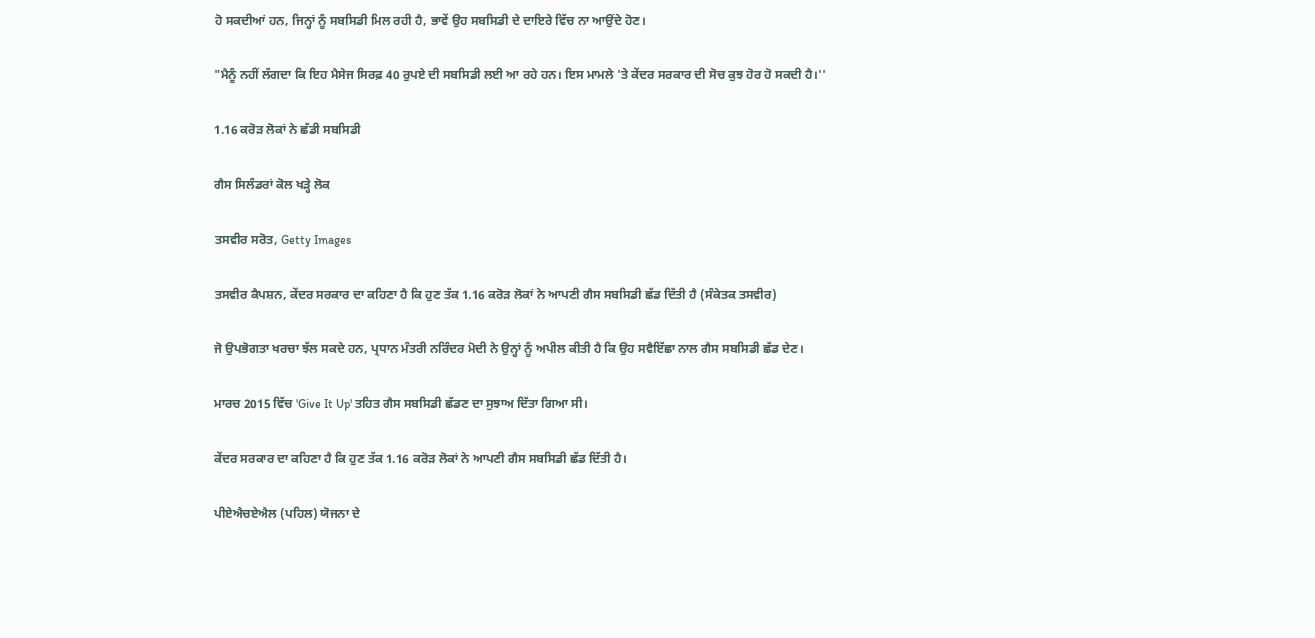ਹੋ ਸਕਦੀਆਂ ਹਨ, ਜਿਨ੍ਹਾਂ ਨੂੰ ਸਬਸਿਡੀ ਮਿਲ ਰਹੀ ਹੈ, ਭਾਵੇਂ ਉਹ ਸਬਸਿਡੀ ਦੇ ਦਾਇਰੇ ਵਿੱਚ ਨਾ ਆਉਂਦੇ ਹੋਣ।

"ਮੈਨੂੰ ਨਹੀਂ ਲੱਗਦਾ ਕਿ ਇਹ ਮੈਸੇਜ ਸਿਰਫ਼ 40 ਰੁਪਏ ਦੀ ਸਬਸਿਡੀ ਲਈ ਆ ਰਹੇ ਹਨ। ਇਸ ਮਾਮਲੇ 'ਤੇ ਕੇਂਦਰ ਸਰਕਾਰ ਦੀ ਸੋਚ ਕੁਝ ਹੋਰ ਹੋ ਸਕਦੀ ਹੈ।''

1.16 ਕਰੋੜ ਲੋਕਾਂ ਨੇ ਛੱਡੀ ਸਬਸਿਡੀ

ਗੈਸ ਸਿਲੰਡਰਾਂ ਕੋਲ ਖੜ੍ਹੇ ਲੋਕ

ਤਸਵੀਰ ਸਰੋਤ, Getty Images

ਤਸਵੀਰ ਕੈਪਸ਼ਨ, ਕੇਂਦਰ ਸਰਕਾਰ ਦਾ ਕਹਿਣਾ ਹੈ ਕਿ ਹੁਣ ਤੱਕ 1.16 ਕਰੋੜ ਲੋਕਾਂ ਨੇ ਆਪਣੀ ਗੈਸ ਸਬਸਿਡੀ ਛੱਡ ਦਿੱਤੀ ਹੈ (ਸੰਕੇਤਕ ਤਸਵੀਰ)

ਜੋ ਉਪਭੋਗਤਾ ਖਰਚਾ ਝੱਲ ਸਕਦੇ ਹਨ, ਪ੍ਰਧਾਨ ਮੰਤਰੀ ਨਰਿੰਦਰ ਮੋਦੀ ਨੇ ਉਨ੍ਹਾਂ ਨੂੰ ਅਪੀਲ ਕੀਤੀ ਹੈ ਕਿ ਉਹ ਸਵੈਇੱਛਾ ਨਾਲ ਗੈਸ ਸਬਸਿਡੀ ਛੱਡ ਦੇਣ।

ਮਾਰਚ 2015 ਵਿੱਚ 'Give It Up' ਤਹਿਤ ਗੈਸ ਸਬਸਿਡੀ ਛੱਡਣ ਦਾ ਸੁਝਾਅ ਦਿੱਤਾ ਗਿਆ ਸੀ।

ਕੇਂਦਰ ਸਰਕਾਰ ਦਾ ਕਹਿਣਾ ਹੈ ਕਿ ਹੁਣ ਤੱਕ 1.16 ਕਰੋੜ ਲੋਕਾਂ ਨੇ ਆਪਣੀ ਗੈਸ ਸਬਸਿਡੀ ਛੱਡ ਦਿੱਤੀ ਹੈ।

ਪੀਏਐਚਏਐਲ (ਪਹਿਲ) ਯੋਜਨਾ ਦੇ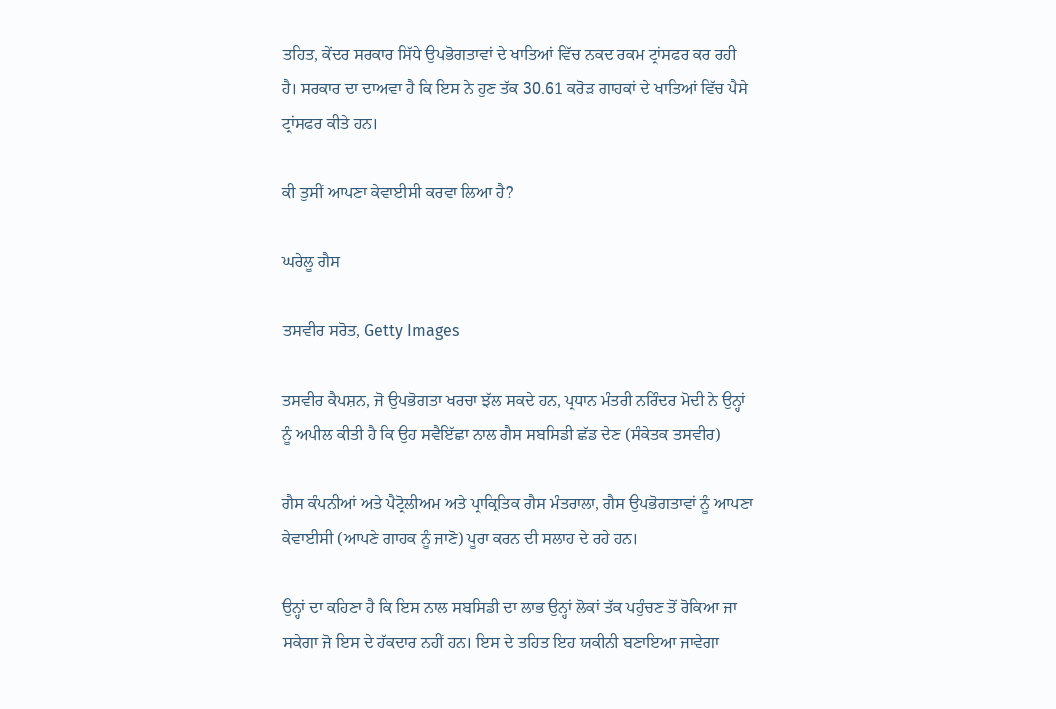ਤਹਿਤ, ਕੇਂਦਰ ਸਰਕਾਰ ਸਿੱਧੇ ਉਪਭੋਗਤਾਵਾਂ ਦੇ ਖਾਤਿਆਂ ਵਿੱਚ ਨਕਦ ਰਕਮ ਟ੍ਰਾਂਸਫਰ ਕਰ ਰਹੀ ਹੈ। ਸਰਕਾਰ ਦਾ ਦਾਅਵਾ ਹੈ ਕਿ ਇਸ ਨੇ ਹੁਣ ਤੱਕ 30.61 ਕਰੋੜ ਗਾਹਕਾਂ ਦੇ ਖਾਤਿਆਂ ਵਿੱਚ ਪੈਸੇ ਟ੍ਰਾਂਸਫਰ ਕੀਤੇ ਹਨ।

ਕੀ ਤੁਸੀਂ ਆਪਣਾ ਕੇਵਾਈਸੀ ਕਰਵਾ ਲਿਆ ਹੈ?

ਘਰੇਲੂ ਗੈਸ

ਤਸਵੀਰ ਸਰੋਤ, Getty Images

ਤਸਵੀਰ ਕੈਪਸ਼ਨ, ਜੋ ਉਪਭੋਗਤਾ ਖਰਚਾ ਝੱਲ ਸਕਦੇ ਹਨ, ਪ੍ਰਧਾਨ ਮੰਤਰੀ ਨਰਿੰਦਰ ਮੋਦੀ ਨੇ ਉਨ੍ਹਾਂ ਨੂੰ ਅਪੀਲ ਕੀਤੀ ਹੈ ਕਿ ਉਹ ਸਵੈਇੱਛਾ ਨਾਲ ਗੈਸ ਸਬਸਿਡੀ ਛੱਡ ਦੇਣ (ਸੰਕੇਤਕ ਤਸਵੀਰ)

ਗੈਸ ਕੰਪਨੀਆਂ ਅਤੇ ਪੈਟ੍ਰੋਲੀਅਮ ਅਤੇ ਪ੍ਰਾਕ੍ਰਿਤਿਕ ਗੈਸ ਮੰਤਰਾਲਾ, ਗੈਸ ਉਪਭੋਗਤਾਵਾਂ ਨੂੰ ਆਪਣਾ ਕੇਵਾਈਸੀ (ਆਪਣੇ ਗਾਹਕ ਨੂੰ ਜਾਣੋ) ਪੂਰਾ ਕਰਨ ਦੀ ਸਲਾਹ ਦੇ ਰਹੇ ਹਨ।

ਉਨ੍ਹਾਂ ਦਾ ਕਹਿਣਾ ਹੈ ਕਿ ਇਸ ਨਾਲ ਸਬਸਿਡੀ ਦਾ ਲਾਭ ਉਨ੍ਹਾਂ ਲੋਕਾਂ ਤੱਕ ਪਹੁੰਚਣ ਤੋਂ ਰੋਕਿਆ ਜਾ ਸਕੇਗਾ ਜੋ ਇਸ ਦੇ ਹੱਕਦਾਰ ਨਹੀਂ ਹਨ। ਇਸ ਦੇ ਤਹਿਤ ਇਹ ਯਕੀਨੀ ਬਣਾਇਆ ਜਾਵੇਗਾ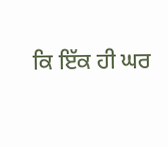ਕਿ ਇੱਕ ਹੀ ਘਰ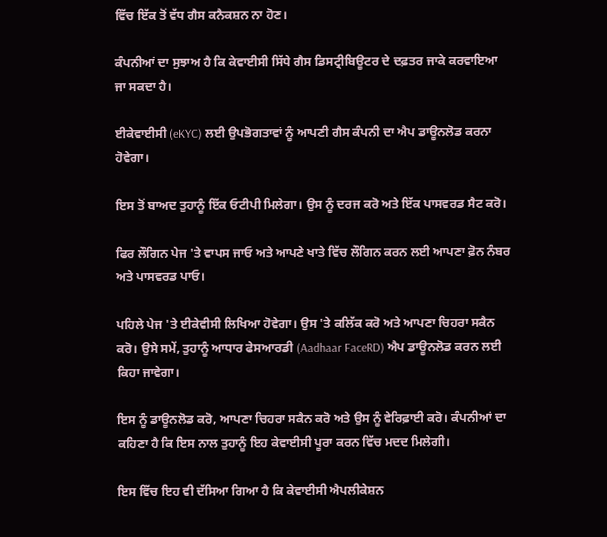ਵਿੱਚ ਇੱਕ ਤੋਂ ਵੱਧ ਗੈਸ ਕਨੈਕਸ਼ਨ ਨਾ ਹੋਣ।

ਕੰਪਨੀਆਂ ਦਾ ਸੁਝਾਅ ਹੈ ਕਿ ਕੇਵਾਈਸੀ ਸਿੱਧੇ ਗੈਸ ਡਿਸਟ੍ਰੀਬਿਊਟਰ ਦੇ ਦਫ਼ਤਰ ਜਾਕੇ ਕਰਵਾਇਆ ਜਾ ਸਕਦਾ ਹੈ।

ਈਕੇਵਾਈਸੀ (eKYC) ਲਈ ਉਪਭੋਗਤਾਵਾਂ ਨੂੰ ਆਪਣੀ ਗੈਸ ਕੰਪਨੀ ਦਾ ਐਪ ਡਾਊਨਲੋਡ ਕਰਨਾ ਹੋਵੇਗਾ।

ਇਸ ਤੋਂ ਬਾਅਦ ਤੁਹਾਨੂੰ ਇੱਕ ਓਟੀਪੀ ਮਿਲੇਗਾ। ਉਸ ਨੂੰ ਦਰਜ ਕਰੋ ਅਤੇ ਇੱਕ ਪਾਸਵਰਡ ਸੈਟ ਕਰੋ।

ਫਿਰ ਲੌਗਿਨ ਪੇਜ 'ਤੇ ਵਾਪਸ ਜਾਓ ਅਤੇ ਆਪਣੇ ਖਾਤੇ ਵਿੱਚ ਲੌਗਿਨ ਕਰਨ ਲਈ ਆਪਣਾ ਫ਼ੋਨ ਨੰਬਰ ਅਤੇ ਪਾਸਵਰਡ ਪਾਓ।

ਪਹਿਲੇ ਪੇਜ 'ਤੇ ਈਕੇਵੀਸੀ ਲਿਖਿਆ ਹੋਵੇਗਾ। ਉਸ 'ਤੇ ਕਲਿੱਕ ਕਰੋ ਅਤੇ ਆਪਣਾ ਚਿਹਰਾ ਸਕੈਨ ਕਰੋ। ਉਸੇ ਸਮੇਂ, ਤੁਹਾਨੂੰ ਆਧਾਰ ਫੇਸਆਰਡੀ (Aadhaar FaceRD) ਐਪ ਡਾਊਨਲੋਡ ਕਰਨ ਲਈ ਕਿਹਾ ਜਾਵੇਗਾ।

ਇਸ ਨੂੰ ਡਾਊਨਲੋਡ ਕਰੋ, ਆਪਣਾ ਚਿਹਰਾ ਸਕੈਨ ਕਰੋ ਅਤੇ ਉਸ ਨੂੰ ਵੇਰਿਫ਼ਾਈ ਕਰੋ। ਕੰਪਨੀਆਂ ਦਾ ਕਹਿਣਾ ਹੈ ਕਿ ਇਸ ਨਾਲ ਤੁਹਾਨੂੰ ਇਹ ਕੇਵਾਈਸੀ ਪੂਰਾ ਕਰਨ ਵਿੱਚ ਮਦਦ ਮਿਲੇਗੀ।

ਇਸ ਵਿੱਚ ਇਹ ਵੀ ਦੱਸਿਆ ਗਿਆ ਹੈ ਕਿ ਕੇਵਾਈਸੀ ਐਪਲੀਕੇਸ਼ਨ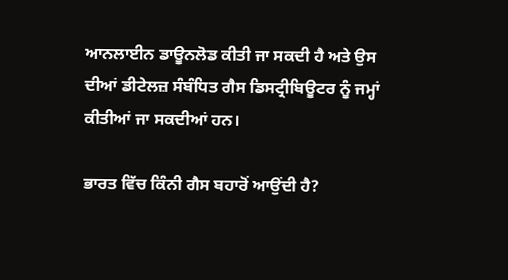ਆਨਲਾਈਨ ਡਾਊਨਲੋਡ ਕੀਤੀ ਜਾ ਸਕਦੀ ਹੈ ਅਤੇ ਉਸ ਦੀਆਂ ਡੀਟੇਲਜ਼ ਸੰਬੰਧਿਤ ਗੈਸ ਡਿਸਟ੍ਰੀਬਿਊਟਰ ਨੂੰ ਜਮ੍ਹਾਂ ਕੀਤੀਆਂ ਜਾ ਸਕਦੀਆਂ ਹਨ।

ਭਾਰਤ ਵਿੱਚ ਕਿੰਨੀ ਗੈਸ ਬਹਾਰੋਂ ਆਉਂਦੀ ਹੈ?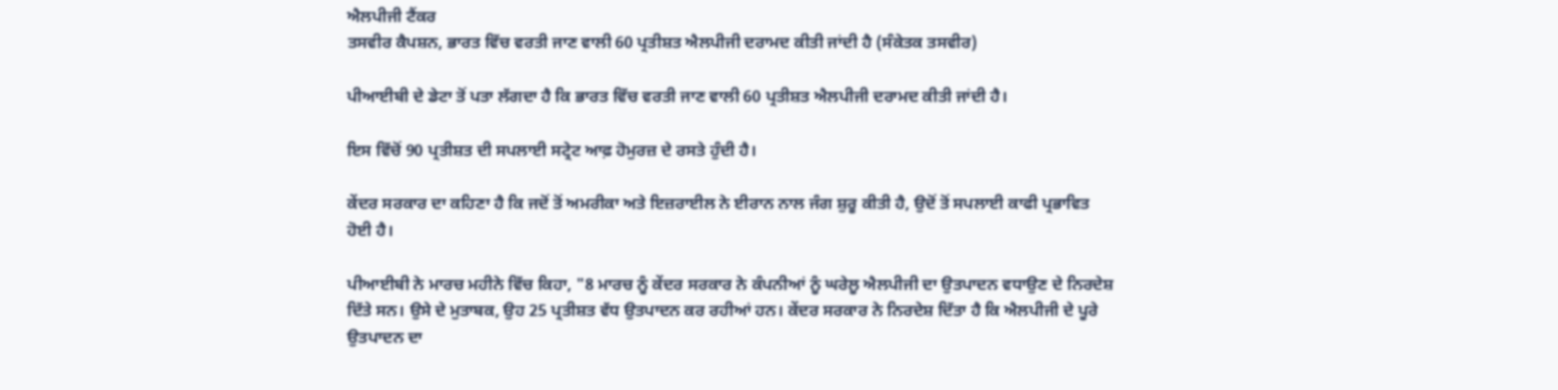ਐਲਪੀਜੀ ਟੈਂਕਰ
ਤਸਵੀਰ ਕੈਪਸ਼ਨ, ਭਾਰਤ ਵਿੱਚ ਵਰਤੀ ਜਾਣ ਵਾਲੀ 60 ਪ੍ਰਤੀਸ਼ਤ ਐਲਪੀਜੀ ਦਰਾਮਦ ਕੀਤੀ ਜਾਂਦੀ ਹੈ (ਸੰਕੇਤਕ ਤਸਵੀਰ)

ਪੀਆਈਬੀ ਦੇ ਡੇਟਾ ਤੋਂ ਪਤਾ ਲੱਗਦਾ ਹੈ ਕਿ ਭਾਰਤ ਵਿੱਚ ਵਰਤੀ ਜਾਣ ਵਾਲੀ 60 ਪ੍ਰਤੀਸ਼ਤ ਐਲਪੀਜੀ ਦਰਾਮਦ ਕੀਤੀ ਜਾਂਦੀ ਹੈ।

ਇਸ ਵਿੱਚੋਂ 90 ਪ੍ਰਤੀਸ਼ਤ ਦੀ ਸਪਲਾਈ ਸਟ੍ਰੇਟ ਆਫ਼ ਹੋਮੁਰਜ਼ ਦੇ ਰਸਤੇ ਹੁੰਦੀ ਹੈ।

ਕੇਂਦਰ ਸਰਕਾਰ ਦਾ ਕਹਿਣਾ ਹੈ ਕਿ ਜਦੋਂ ਤੋਂ ਅਮਰੀਕਾ ਅਤੇ ਇਜ਼ਰਾਈਲ ਨੇ ਈਰਾਨ ਨਾਲ ਜੰਗ ਸ਼ੁਰੂ ਕੀਤੀ ਹੈ, ਉਦੋਂ ਤੋਂ ਸਪਲਾਈ ਕਾਫੀ ਪ੍ਰਭਾਵਿਤ ਹੋਈ ਹੈ।

ਪੀਆਈਬੀ ਨੇ ਮਾਰਚ ਮਹੀਨੇ ਵਿੱਚ ਕਿਹਾ, "8 ਮਾਰਚ ਨੂੰ ਕੇਂਦਰ ਸਰਕਾਰ ਨੇ ਕੰਪਨੀਆਂ ਨੂੰ ਘਰੇਲੂ ਐਲਪੀਜੀ ਦਾ ਉਤਪਾਦਨ ਵਧਾਉਣ ਦੇ ਨਿਰਦੇਸ਼ ਦਿੱਤੇ ਸਨ। ਉਸੇ ਦੇ ਮੁਤਾਬਕ, ਉਹ 25 ਪ੍ਰਤੀਸ਼ਤ ਵੱਧ ਉਤਪਾਦਨ ਕਰ ਰਹੀਆਂ ਹਨ। ਕੇਂਦਰ ਸਰਕਾਰ ਨੇ ਨਿਰਦੇਸ਼ ਦਿੱਤਾ ਹੈ ਕਿ ਐਲਪੀਜੀ ਦੇ ਪੂਰੇ ਉਤਪਾਦਨ ਦਾ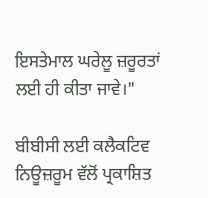ਇਸਤੇਮਾਲ ਘਰੇਲੂ ਜ਼ਰੂਰਤਾਂ ਲਈ ਹੀ ਕੀਤਾ ਜਾਵੇ।"

ਬੀਬੀਸੀ ਲਈ ਕਲੈਕਟਿਵ ਨਿਊਜ਼ਰੂਮ ਵੱਲੋਂ ਪ੍ਰਕਾਸ਼ਿਤ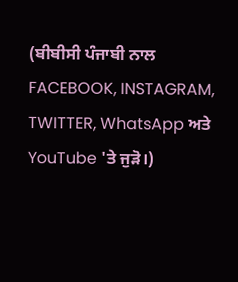(ਬੀਬੀਸੀ ਪੰਜਾਬੀ ਨਾਲ FACEBOOK, INSTAGRAM, TWITTER, WhatsApp ਅਤੇ YouTube 'ਤੇ ਜੁੜੋ।)